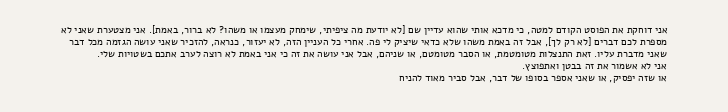אני דוחקת את הפוסט הקודם למטה, כי מדכא אותי שהוא עדיין שם [לא יודעת מה ציפיתי, שימחק מעצמו או משהו? לא ברור, באמת]. אני מצטערת שאני לא מספרת לכם דברים [לא רק לך], אבל זה באמת משהו שלא כדאי שיציק לי פה. אחרי כל העניין הזה, לא יעזור, כנראה, להזכיר שאני עושה הגזמה מכל דבר שאני מדברת עליו. זאת התנצלות מטומטמת, או הסבר מטומטם, או שניהם, אבל אני עושה את זה כי אני באמת לא רוצה לערב אתכם בשטויות שלי.
אני לא אשמור את זה בבטן ואתפוצץ.
או שזה יפסיק, או שאני אספר בסופו של דבר, אבל סביר מאוד להניח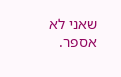שאני לא אספר.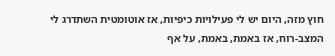חוץ מזה, היום יש לי פעילויות כיפיות, אז אוטומטית השתדרג לי המצב-רוח, אז באמת, באמת, על אף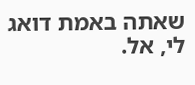שאתה באמת דואג לי, אל.